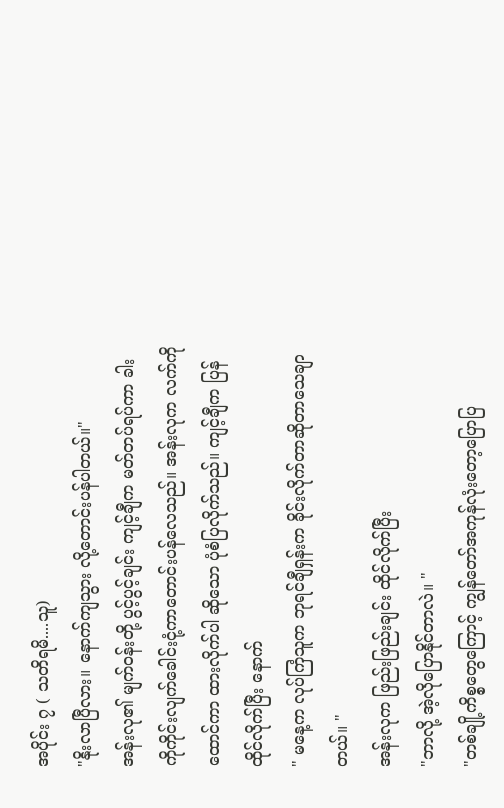အပိုင်း ၇ ( သတိရမိ....သူ)
"နိုးလာပြီလား။ နောက်ကျသွား လို့တောင်းပန်ပါတယ်။"
အန်းလု၏ မျက်ဝန်းတို့ ပွင့်ပွင့်ချင်း ကျင့်ချီက မတ်တပ်ရပ်ကာ ခါးကိုကိုင်းလျက်ခေါင်းငုံ့ကာတောင်းပန်လေသည်။ အန်းလုက လက်ကိုထောင်ကာ ထားလိုက်ပါ ဆိုသော ပုံစံပြလိုက်သည်။ ကျင့်ချီက ပြန်ထိုင်လိုက်ပြီး နောက်
" မနေ့က လုပ်ကြံသူက ဘုရင်ချီရှန်းက ခိုင်းလိုက်တာဆိုတာသေချာတယ်။ "
အန်းလုက ဖြည်းဖြည်းချင်း ထိုင်လိုက်ပြီး
"ဘာလို့ အဲ့လိုပြောနိုင်တာလဲ။ "
"တစ်ချို့ကိစ္စတွေကြောင့် ကျွန်တော်အကုန်လုံးတော့ပြောပြ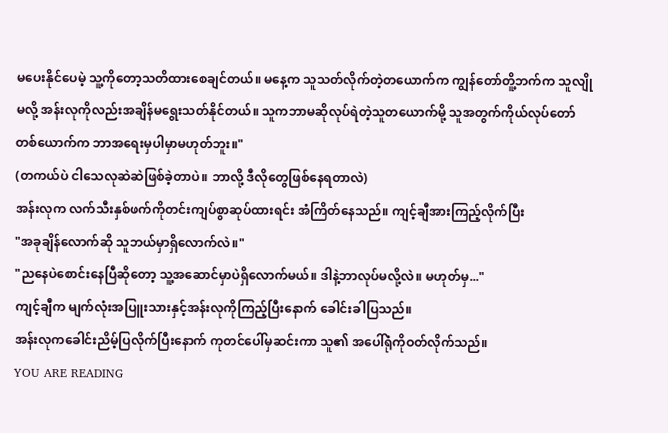မပေးနိုင်ပေမဲ့ သူ့ကိုတော့သတိထားစေချင်တယ်။ မနေ့က သူသတ်လိုက်တဲ့တယောက်က ကျွန်တော်တိူ့ဘက်က သူလျိုမလို့ အန်းလုကိုလည်းအချိန်မရွေးသတ်နိုင်တယ်။ သူကဘာမဆိုလုပ်ရဲတဲ့သူတယောက်မို့ သူအတွက်ကိုယ်လုပ်တော်တစ်ယောက်က ဘာအရေးမှပါမှာမဟုတ်ဘူး။"
(တကယ်ပဲ ငါသေလုဆဲဆဲဖြစ်ခဲ့တာပဲ။ ဘာလို့ ဒီလိုတွေဖြစ်နေရတာလဲ)
အန်းလုက လက်သီးနှစ်ဖက်ကိုတင်းကျပ်စွာဆုပ်ထားရင်း အံကြိတ်နေသည်။ ကျင့်ချီအားကြည့်လိုက်ပြီး
"အခုချိန်လောက်ဆို သူဘယ်မှာရှိလောက်လဲ။"
"ညနေပဲစောင်းနေပြီဆိုတော့ သူ့အဆောင်မှာပဲရှိလောက်မယ်။ ဒါနဲ့ဘာလုပ်မလို့လဲ။ မဟုတ်မှ..."
ကျင့်ချီက မျက်လုံးအပြူးသားနှင့်အန်းလုကိုကြည့်ပြီးနောက် ခေါင်းခါပြသည်။
အန်းလုကခေါင်းညိမ့်ပြလိုက်ပြီးနောက် ကုတင်ပေါ်မှဆင်းကာ သူ၏ အပေါ်ရုံကိုဝတ်လိုက်သည်။
YOU ARE READING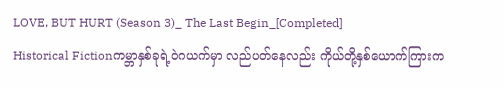LOVE, BUT HURT (Season 3)_ The Last Begin_[Completed]
Historical Fictionကမ္ဘာနှစ်ခုရဲ့ဝဲဂယက်မှာ လည်ပတ်နေလည်း ကိုယ်တို့နှစ်ယောက်ကြားက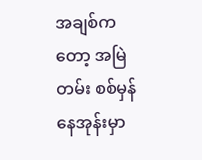အချစ်ကတော့ အမြဲတမ်း စစ်မှန်နေအုန်းမှာ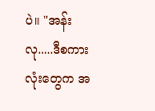ပဲ။ "အန်းလု.....ဒီစကားလုံးတွေက အ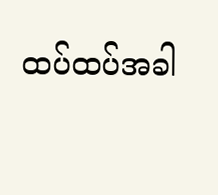ထပ်ထပ်အခါ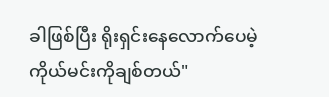ခါဖြစ်ပြီး ရိုးရှင်းနေလောက်ပေမဲ့ ကိုယ်မင်းကိုချစ်တယ်"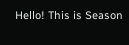Hello! This is Season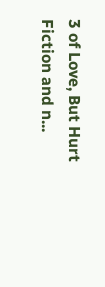3 of Love, But Hurt Fiction and n...